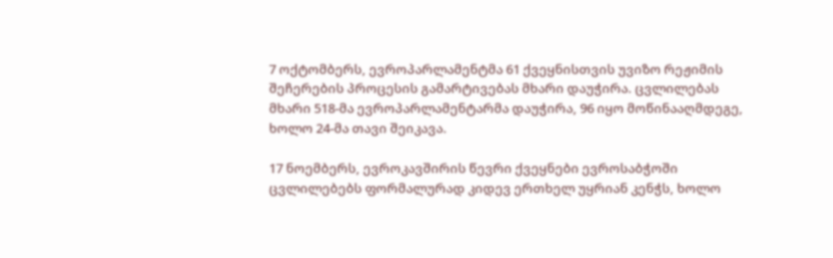7 ოქტომბერს, ევროპარლამენტმა 61 ქვეყნისთვის უვიზო რეჟიმის შეჩერების პროცესის გამარტივებას მხარი დაუჭირა. ცვლილებას მხარი 518-მა ევროპარლამენტარმა დაუჭირა, 96 იყო მოწინააღმდეგე, ხოლო 24-მა თავი შეიკავა.

17 ნოემბერს, ევროკავშირის წევრი ქვეყნები ევროსაბჭოში ცვლილებებს ფორმალურად კიდევ ერთხელ უყრიან კენჭს, ხოლო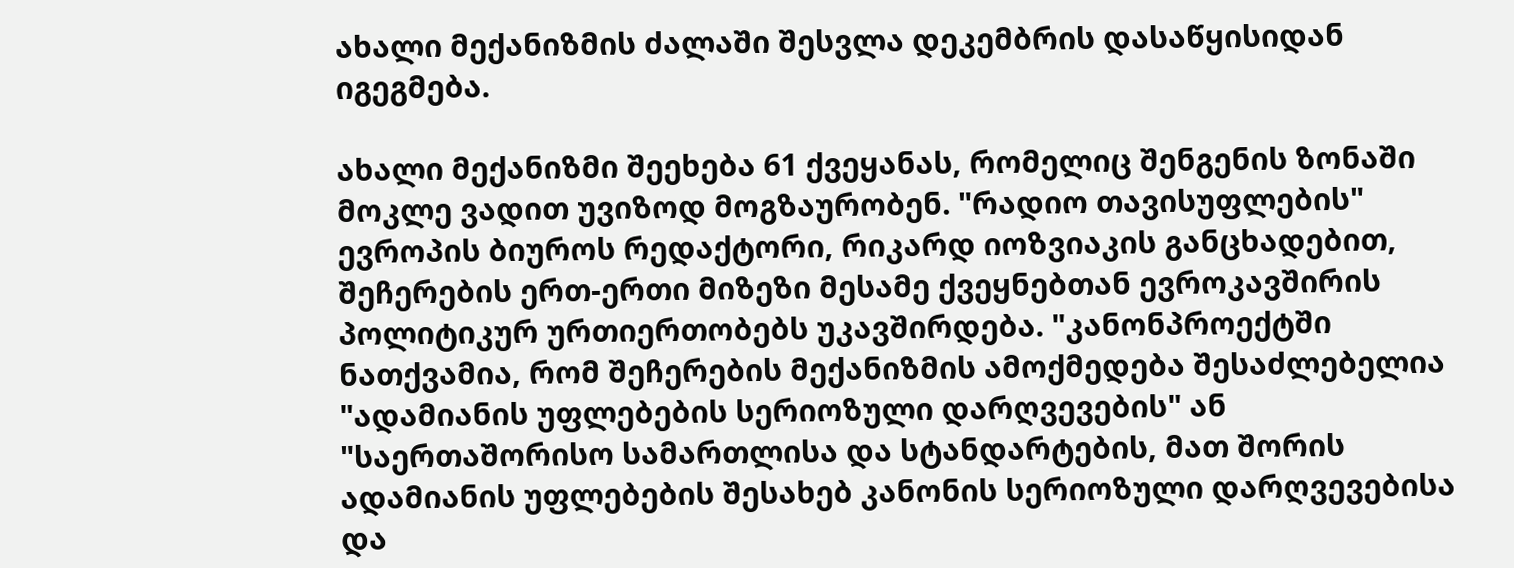ახალი მექანიზმის ძალაში შესვლა დეკემბრის დასაწყისიდან იგეგმება.

ახალი მექანიზმი შეეხება 61 ქვეყანას, რომელიც შენგენის ზონაში მოკლე ვადით უვიზოდ მოგზაურობენ. "რადიო თავისუფლების" ევროპის ბიუროს რედაქტორი, რიკარდ იოზვიაკის განცხადებით, შეჩერების ერთ-ერთი მიზეზი მესამე ქვეყნებთან ევროკავშირის პოლიტიკურ ურთიერთობებს უკავშირდება. "კანონპროექტში ნათქვამია, რომ შეჩერების მექანიზმის ამოქმედება შესაძლებელია "ადამიანის უფლებების სერიოზული დარღვევების" ან "საერთაშორისო სამართლისა და სტანდარტების, მათ შორის ადამიანის უფლებების შესახებ კანონის სერიოზული დარღვევებისა და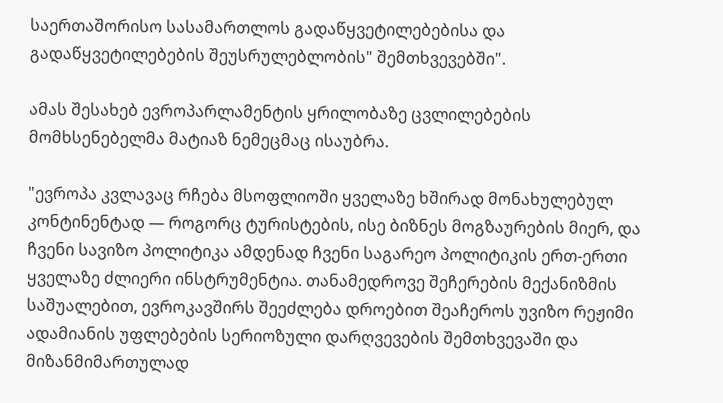საერთაშორისო სასამართლოს გადაწყვეტილებებისა და გადაწყვეტილებების შეუსრულებლობის" შემთხვევებში".

ამას შესახებ ევროპარლამენტის ყრილობაზე ცვლილებების მომხსენებელმა მატიაზ ნემეცმაც ისაუბრა.

"ევროპა კვლავაც რჩება მსოფლიოში ყველაზე ხშირად მონახულებულ კონტინენტად — როგორც ტურისტების, ისე ბიზნეს მოგზაურების მიერ, და ჩვენი სავიზო პოლიტიკა ამდენად ჩვენი საგარეო პოლიტიკის ერთ-ერთი ყველაზე ძლიერი ინსტრუმენტია. თანამედროვე შეჩერების მექანიზმის საშუალებით, ევროკავშირს შეეძლება დროებით შეაჩეროს უვიზო რეჟიმი ადამიანის უფლებების სერიოზული დარღვევების შემთხვევაში და მიზანმიმართულად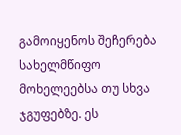გამოიყენოს შეჩერება სახელმწიფო მოხელეებსა თუ სხვა ჯგუფებზე. ეს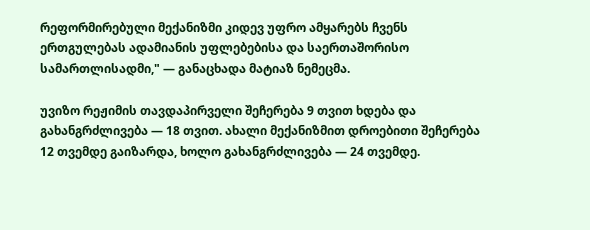რეფორმირებული მექანიზმი კიდევ უფრო ამყარებს ჩვენს ერთგულებას ადამიანის უფლებებისა და საერთაშორისო სამართლისადმი," — განაცხადა მატიაზ ნემეცმა.

უვიზო რეჟიმის თავდაპირველი შეჩერება 9 თვით ხდება და გახანგრძლივება — 18 თვით. ახალი მექანიზმით დროებითი შეჩერება 12 თვემდე გაიზარდა, ხოლო გახანგრძლივება — 24 თვემდე.